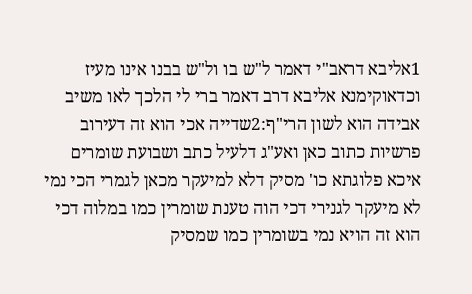1אליבא דראב"י דאמר ל"ש בו ול"ש בבנו אינו מעיז וכדאוקימנא אליבא דרב דאמר ברי לי הלכך לאו משיב אבידה הוא לשון הרי"ף:2שדייה אכי הוא זה דעירוב פרשיות כתוב כאן ואע"ג דלעיל כתב ושבועת שומרים איכא פלוגתא כו' מסיק דלא למיעקר מכאן לגמרי הכי נמי לא מיעקר לגנירי דכי הוה טענת שומרין כמו במלוה דכי הוא זה הויא נמי בשומרין כמו שמסיק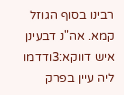רבינו בסוף הגוזל קמא. אה"נ דבעינן איש דווקא:3ודדמו ליה עיין בפרק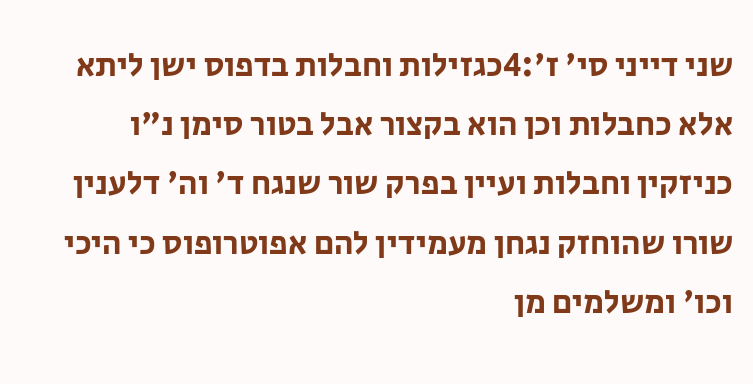שני דייני סי' ז':4כגזילות וחבלות בדפוס ישן ליתא אלא כחבלות וכן הוא בקצור אבל בטור סימן נ"ו כניזקין וחבלות ועיין בפרק שור שנגח ד' וה' דלענין שורו שהוחזק נגחן מעמידין להם אפוטרופוס כי היכי וכו' ומשלמים מן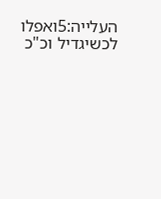העלייה:5ואפלו לכשיגדיל וכ"כ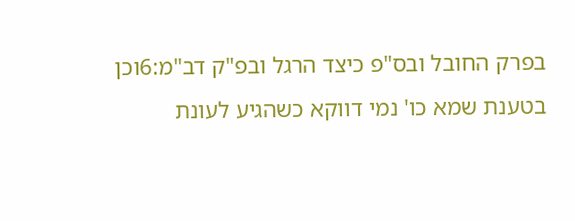בפרק החובל ובס"פ כיצד הרגל ובפ"ק דב"מ:6וכן בטענת שמא כו' נמי דווקא כשהגיע לעונת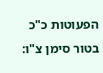הפעוטות כ"כ בטור סימן צ"ו: